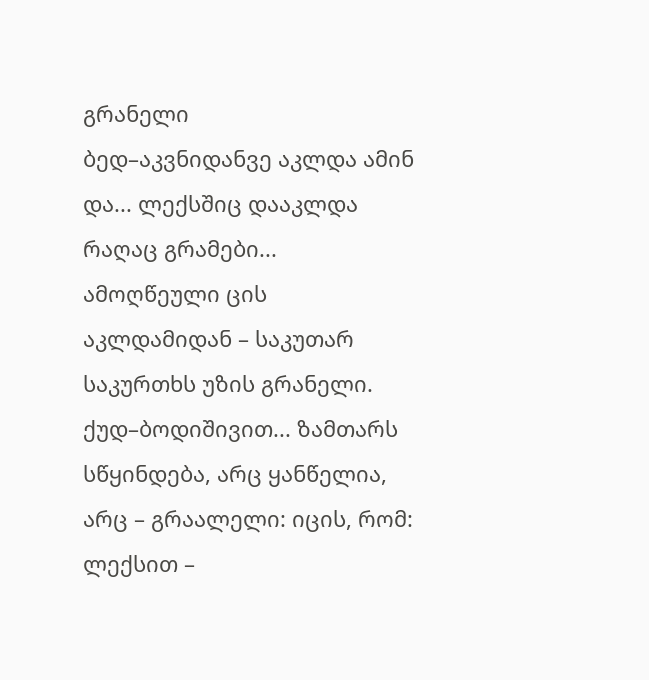გრანელი
ბედ–აკვნიდანვე აკლდა ამინ და... ლექსშიც დააკლდა რაღაც გრამები... ამოღწეული ცის აკლდამიდან – საკუთარ საკურთხს უზის გრანელი. ქუდ–ბოდიშივით... ზამთარს სწყინდება, არც ყანწელია, არც – გრაალელი: იცის, რომ: ლექსით –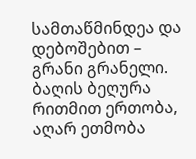სამთაწმინდეა და დებოშებით – გრანი გრანელი. ბაღის ბეღურა რითმით ერთობა, აღარ ეთმობა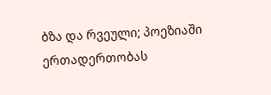ბზა და რვეული; პოეზიაში ერთადერთობას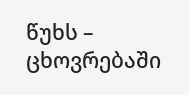წუხს – ცხოვრებაში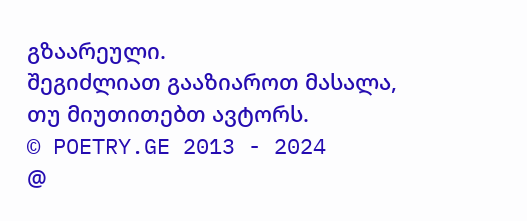გზაარეული.
შეგიძლიათ გააზიაროთ მასალა, თუ მიუთითებთ ავტორს.
© POETRY.GE 2013 - 2024
@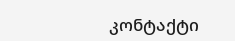კონტაქტი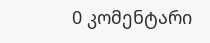0 კომენტარი